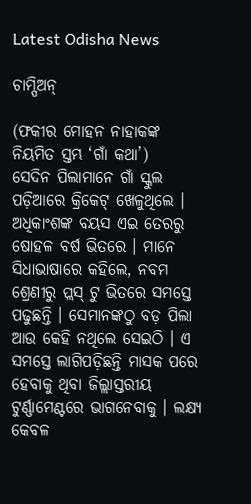Latest Odisha News

ଚାମ୍ପିଅନ୍

(ଫକୀର ମୋହନ ନାହାକଙ୍କ ନିୟମିତ ସ୍ତମ୍ଭ ‘ଗାଁ କଥା’)
ସେଦିନ ପିଲାମାନେ ଗାଁ ସ୍କୁଲ ପଡ଼ିଆରେ କ୍ରିକେଟ୍ ଖେଳୁଥିଲେ । ଅଧିକାଂଶଙ୍କ ବୟସ ଏଇ ତେରରୁ ଷୋହଳ ବର୍ଷ ଭିତରେ । ମାନେ ସିଧାଭାଷାରେ କହିଲେ, ନବମ ଶ୍ରେଣୀରୁ ପ୍ଲସ୍ ଟୁ ଭିତରେ ସମସ୍ତେ ପଢୁଛନ୍ତି । ସେମାନଙ୍କଠୁ ବଡ଼ ପିଲା ଆଉ କେହି ନଥିଲେ ସେଇଠି । ଏ ସମସ୍ତେ ଲାଗିପଡ଼ିଛନ୍ତି ମାସକ ପରେ ହେବାକୁ ଥିବା ଜିଲ୍ଲାସ୍ତରୀୟ ଟୁର୍ଣ୍ଣାମେଣ୍ଟରେ ଭାଗନେବାକୁ । ଲକ୍ଷ୍ୟ କେବଳ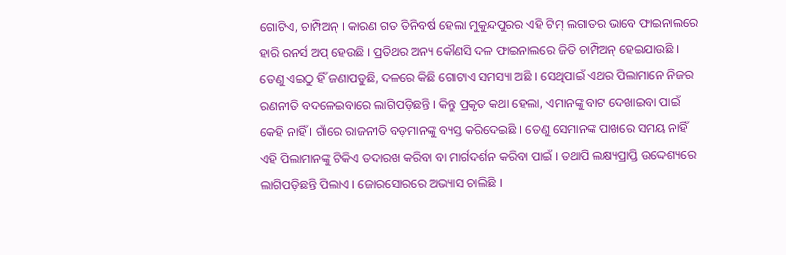ଗୋଟିଏ, ଚାମ୍ପିଅନ୍ । କାରଣ ଗତ ତିନିବର୍ଷ ହେଲା ମୁକୁନ୍ଦପୁରର ଏହି ଟିମ୍ ଲଗାତର ଭାବେ ଫାଇନାଲରେ ହାରି ରନର୍ସ ଅପ୍ ହେଉଛି । ପ୍ରତିଥର ଅନ୍ୟ କୌଣସି ଦଳ ଫାଇନାଲରେ ଜିତି ଚାମ୍ପିଅନ୍ ହେଇଯାଉଛି । ତେଣୁ ଏଇଠୁ ହିଁ ଜଣାପଡୁଛି, ଦଳରେ କିଛି ଗୋଟାଏ ସମସ୍ୟା ଅଛି । ସେଥିପାଇଁ ଏଥର ପିଲାମାନେ ନିଜର ରଣନୀତି ବଦଳେଇବାରେ ଲାଗିପଡ଼ିଛନ୍ତି । କିନ୍ତୁ ପ୍ରକୃତ କଥା ହେଲା, ଏମାନଙ୍କୁ ବାଟ ଦେଖାଇବା ପାଇଁ କେହି ନାହିଁ । ଗାଁରେ ରାଜନୀତି ବଡ଼ମାନଙ୍କୁ ବ୍ୟସ୍ତ କରିଦେଇଛି । ତେଣୁ ସେମାନଙ୍କ ପାଖରେ ସମୟ ନାହିଁ ଏହି ପିଲାମାନଙ୍କୁ ଟିକିଏ ତଦାରଖ କରିବା ବା ମାର୍ଗଦର୍ଶନ କରିବା ପାଇଁ । ତଥାପି ଲକ୍ଷ୍ୟପ୍ରାପ୍ତି ଉଦ୍ଦେଶ୍ୟରେ ଲାଗିପଡ଼ିଛନ୍ତି ପିଲାଏ । ଜୋରସୋରରେ ଅଭ୍ୟାସ ଚାଲିଛି ।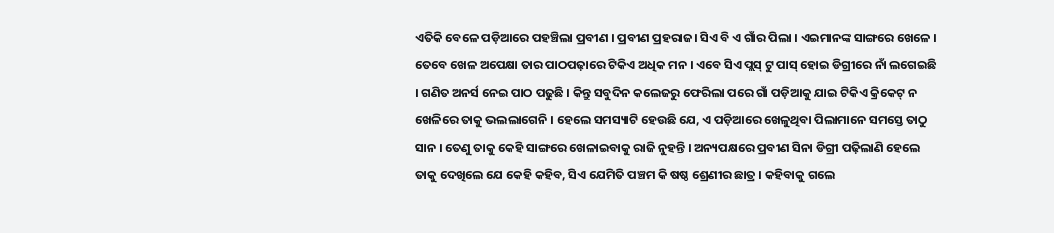ଏତିକି ବେଳେ ପଡ଼ିଆରେ ପହଞ୍ଚିଲା ପ୍ରବୀଣ । ପ୍ରବୀଣ ପ୍ରହରାଜ। ସିଏ ବି ଏ ଗାଁର ପିଲା । ଏଇମାନଙ୍କ ସାଙ୍ଗରେ ଖେଳେ । ତେବେ ଖେଳ ଅପେକ୍ଷା ତାର ପାଠପଢ଼ାରେ ଟିକିଏ ଅଧିକ ମନ । ଏବେ ସିଏ ପ୍ଲସ୍ ଟୁ ପାସ୍ ହୋଇ ଡିଗ୍ରୀରେ ନାଁ ଲଗେଇଛି । ଗଣିତ ଅନର୍ସ ନେଇ ପାଠ ପଢୁଛି । କିନ୍ତୁ ସବୁଦିନ କଲେଜରୁ ଫେରିଲା ପରେ ଗାଁ ପଡ଼ିଆକୁ ଯାଇ ଟିକିଏ କ୍ରିକେଟ୍ ନ ଖେଳିରେ ତାକୁ ଭଲଲାଗେନି । ହେଲେ ସମସ୍ୟାଟି ହେଉଛି ଯେ, ଏ ପଡ଼ିଆରେ ଖେଳୁଥିବା ପିଲାମାନେ ସମସ୍ତେ ତାଠୁ ସାନ । ତେଣୁ ତାକୁ କେହି ସାଙ୍ଗରେ ଖେଳାଇବାକୁ ରାଜି ନୁହନ୍ତି । ଅନ୍ୟପକ୍ଷରେ ପ୍ରବୀଣ ସିନା ଡିଗ୍ରୀ ପଢ଼ିଲାଣି ହେଲେ ତାକୁ ଦେଖିଲେ ଯେ କେହି କହିବ, ସିଏ ଯେମିତି ପଞ୍ଚମ କି ଷଷ୍ଠ ଶ୍ରେଣୀର ଛାତ୍ର । କହିବାକୁ ଗଲେ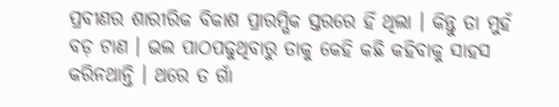ପ୍ରବୀଣର ଶାରୀରିକ ବିକାଶ ପ୍ରାରମ୍ଭିକ ସ୍ତରରେ ହିଁ ଥିଲା । କିନ୍ତୁ ତା ମୁହଁ ବଡ଼ ଟାଣ । ଭଲ ପାଠପଢୁଥିବାରୁ ତାକୁ କେହି କଛି କହିବାକୁ ସାହସ କରିନଥାନ୍ତି । ଥରେ ତ ଗାଁ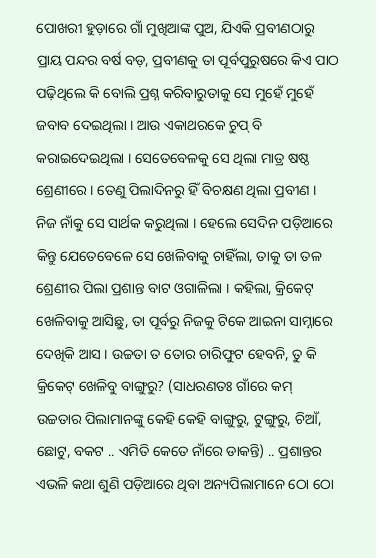ପୋଖରୀ ହୁଡ଼ାରେ ଗାଁ ମୁଖିଆଙ୍କ ପୁଅ, ଯିଏକି ପ୍ରବୀଣଠାରୁ ପ୍ରାୟ ପନ୍ଦର ବର୍ଷ ବଡ଼, ପ୍ରବୀଣକୁ ତା ପୂର୍ବପୁରୁଷରେ କିଏ ପାଠ ପଢ଼ିଥିଲେ କି ବୋଲି ପ୍ରଶ୍ନ କରିବାରୁତାକୁ ସେ ମୁହେଁ ମୁହେଁ ଜବାବ ଦେଇଥିଲା । ଆଉ ଏକାଥରକେ ଚୁପ୍ ବି କରାଇଦେଇଥିଲା । ସେତେବେଳକୁ ସେ ଥିଲା ମାତ୍ର ଷଷ୍ଠ ଶ୍ରେଣୀରେ । ତେଣୁ ପିଲାଦିନରୁ ହିଁ ବିଚକ୍ଷଣ ଥିଲା ପ୍ରବୀଣ । ନିଜ ନାଁକୁ ସେ ସାର୍ଥକ କରୁଥିଲା । ହେଲେ ସେଦିନ ପଡ଼ିଆରେ କିନ୍ତୁ ଯେତେବେଳେ ସେ ଖେଳିବାକୁ ଚାହିଁଲା, ତାକୁ ତା ତଳ ଶ୍ରେଣୀର ପିଲା ପ୍ରଶାନ୍ତ ବାଟ ଓଗାଳିଲା । କହିଲା, କ୍ରିକେଟ୍ ଖେଳିବାକୁ ଆସିଛୁ, ତା ପୂର୍ବରୁ ନିଜକୁ ଟିକେ ଆଇନା ସାମ୍ନାରେ ଦେଖିକି ଆସ । ଉଚ୍ଚତା ତ ତୋର ଚାରିଫୁଟ ହେବନି, ତୁ କି କ୍ରିକେଟ୍ ଖେଳିବୁ ବାଙ୍ଗୁରୁ? (ସାଧରଣତଃ ଗାଁରେ କମ୍ ଉଚ୍ଚତାର ପିଲାମାନଙ୍କୁ କେହି କେହି ବାଙ୍ଗୁରୁ, ଟୁଙ୍ଗୁରୁ, ଚିଆଁ, ଛୋଟୁ, ବକଟ .. ଏମିତି କେତେ ନାଁରେ ଡାକନ୍ତି) .. ପ୍ରଶାନ୍ତର ଏଭଳି କଥା ଶୁଣି ପଡ଼ିଆରେ ଥିବା ଅନ୍ୟପିଲାମାନେ ଠୋ ଠୋ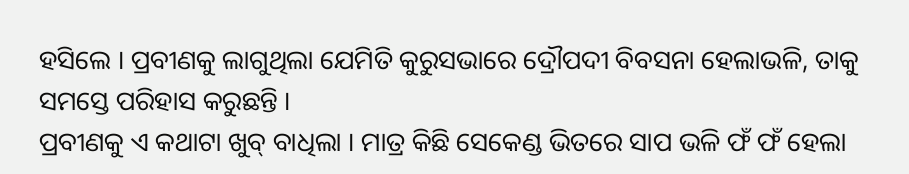ହସିଲେ । ପ୍ରବୀଣକୁ ଲାଗୁଥିଲା ଯେମିତି କୁରୁସଭାରେ ଦ୍ରୌପଦୀ ବିବସନା ହେଲାଭଳି, ତାକୁ ସମସ୍ତେ ପରିହାସ କରୁଛନ୍ତି ।
ପ୍ରବୀଣକୁ ଏ କଥାଟା ଖୁବ୍ ବାଧିଲା । ମାତ୍ର କିଛି ସେକେଣ୍ଡ ଭିତରେ ସାପ ଭଳି ଫଁ ଫଁ ହେଲା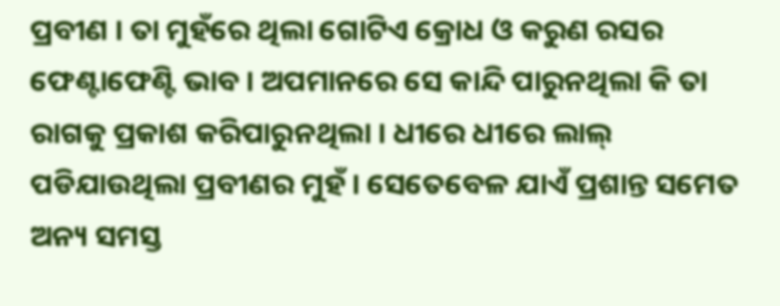ପ୍ରବୀଣ । ତା ମୁହଁରେ ଥିଲା ଗୋଟିଏ କ୍ରୋଧ ଓ କରୁଣ ରସର ଫେଣ୍ଟାଫେଣ୍ଟି ଭାବ । ଅପମାନରେ ସେ କାନ୍ଦି ପାରୁନଥିଲା କି ତା ରାଗକୁ ପ୍ରକାଶ କରିପାରୁନଥିଲା । ଧୀରେ ଧୀରେ ଲାଲ୍ ପଡିଯାଉଥିଲା ପ୍ରବୀଣର ମୁହଁ । ସେତେବେଳ ଯାଏଁ ପ୍ରଶାନ୍ତ ସମେତ ଅନ୍ୟ ସମସ୍ତ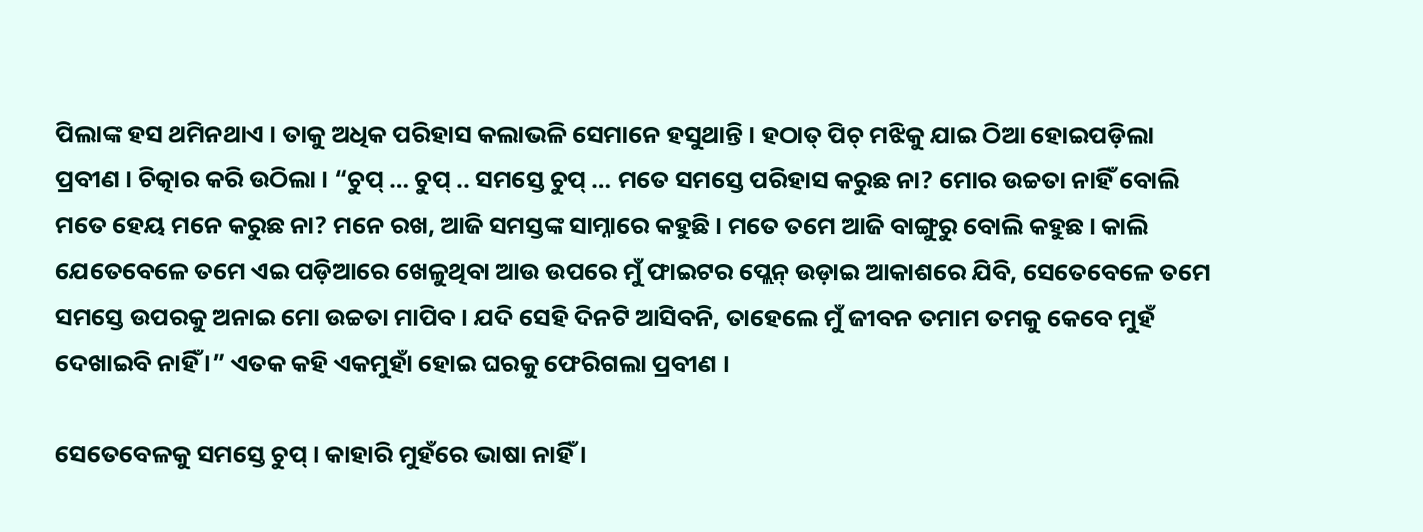ପିଲାଙ୍କ ହସ ଥମିନଥାଏ । ତାକୁ ଅଧିକ ପରିହାସ କଲାଭଳି ସେମାନେ ହସୁଥାନ୍ତି । ହଠାତ୍ ପିଚ୍ ମଝିକୁ ଯାଇ ଠିଆ ହୋଇପଡ଼ିଲା ପ୍ରବୀଣ । ଚିତ୍କାର କରି ଉଠିଲା । “ଚୁପ୍ … ଚୁପ୍ .. ସମସ୍ତେ ଚୁପ୍ … ମତେ ସମସ୍ତେ ପରିହାସ କରୁଛ ନା? ମୋର ଉଚ୍ଚତା ନାହିଁ ବୋଲି ମତେ ହେୟ ମନେ କରୁଛ ନା? ମନେ ରଖ, ଆଜି ସମସ୍ତଙ୍କ ସାମ୍ନାରେ କହୁଛି । ମତେ ତମେ ଆଜି ବାଙ୍ଗୁରୁ ବୋଲି କହୁଛ । କାଲି ଯେତେବେଳେ ତମେ ଏଇ ପଡ଼ିଆରେ ଖେଳୁଥିବା ଆଉ ଉପରେ ମୁଁ ଫାଇଟର ପ୍ଲେନ୍ ଉଡ଼ାଇ ଆକାଶରେ ଯିବି, ସେତେବେଳେ ତମେ ସମସ୍ତେ ଉପରକୁ ଅନାଇ ମୋ ଉଚ୍ଚତା ମାପିବ । ଯଦି ସେହି ଦିନଟି ଆସିବନି, ତାହେଲେ ମୁଁ ଜୀବନ ତମାମ ତମକୁ କେବେ ମୁହଁ ଦେଖାଇବି ନାହିଁ ।” ଏତକ କହି ଏକମୁହାଁ ହୋଇ ଘରକୁ ଫେରିଗଲା ପ୍ରବୀଣ ।

ସେତେବେଳକୁ ସମସ୍ତେ ଚୁପ୍ । କାହାରି ମୁହଁରେ ଭାଷା ନାହିଁ ।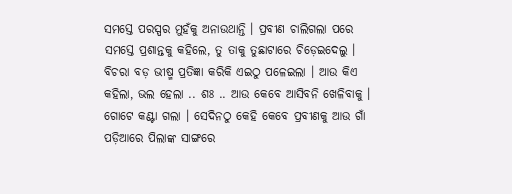ସମସ୍ତେ ପରସ୍ପର ମୁହଁକୁ ଅନାଉଥାନ୍ତି । ପ୍ରବୀଣ ଚାଲିଗଲା ପରେ ସମସ୍ତେ ପ୍ରଶାନ୍ତକୁ କହିଲେ, ତୁ ତାକୁ ତୁଛାଟାରେ ଚିଡ଼େଇଦେଲୁ । ବିଚରା ବଡ଼ ଭୀଷ୍ମ ପ୍ରତିଜ୍ଞା କରିକି ଏଇଠୁ ପଳେଇଲା । ଆଉ କିଏ କହିଲା, ଭଲ ହେଲା .. ଶଃ .. ଆଉ କେବେ ଆସିବନି ଖେଳିବାକୁ । ଗୋଟେ କଣ୍ଟା ଗଲା । ସେଦିନଠୁ କେହି କେବେ ପ୍ରବୀଣକୁ ଆଉ ଗାଁ ପଡ଼ିଆରେ ପିଲାଙ୍କ ସାଙ୍ଗରେ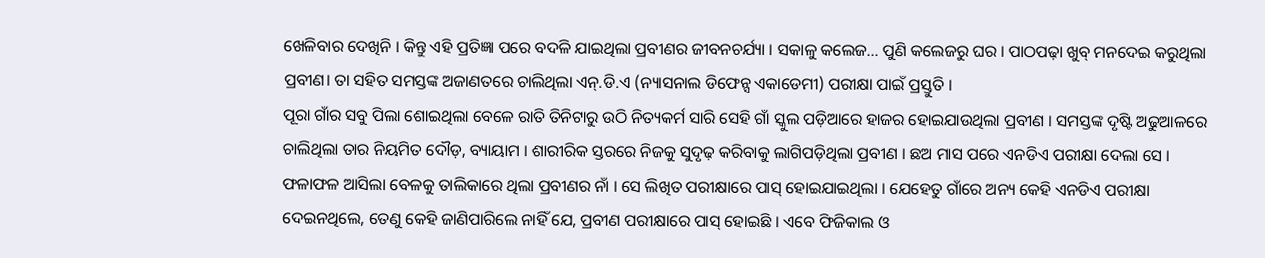ଖେଳିବାର ଦେଖିନି । କିନ୍ତୁ ଏହି ପ୍ରତିଜ୍ଞା ପରେ ବଦଳି ଯାଇଥିଲା ପ୍ରବୀଣର ଜୀବନଚର୍ଯ୍ୟା । ସକାଳୁ କଲେଜ… ପୁଣି କଲେଜରୁ ଘର । ପାଠପଢ଼ା ଖୁବ୍ ମନଦେଇ କରୁଥିଲା ପ୍ରବୀଣ। ତା ସହିତ ସମସ୍ତଙ୍କ ଅଜାଣତରେ ଚାଲିଥିଲା ଏନ୍.ଡି.ଏ (ନ୍ୟାସନାଲ ଡିଫେନ୍ସ ଏକାଡେମୀ) ପରୀକ୍ଷା ପାଇଁ ପ୍ରସ୍ତୁତି ।
ପୂରା ଗାଁର ସବୁ ପିଲା ଶୋଇଥିଲା ବେଳେ ରାତି ତିନିଟାରୁ ଉଠି ନିତ୍ୟକର୍ମ ସାରି ସେହି ଗାଁ ସ୍କୁଲ ପଡ଼ିଆରେ ହାଜର ହୋଇଯାଉଥିଲା ପ୍ରବୀଣ । ସମସ୍ତଙ୍କ ଦୃଷ୍ଟି ଅଢୁଆଳରେ ଚାଲିଥିଲା ତାର ନିୟମିତ ଦୌଡ଼, ବ୍ୟାୟାମ । ଶାରୀରିକ ସ୍ତରରେ ନିଜକୁ ସୁଦୃଢ଼ କରିବାକୁ ଲାଗିପଡ଼ିଥିଲା ପ୍ରବୀଣ । ଛଅ ମାସ ପରେ ଏନଡିଏ ପରୀକ୍ଷା ଦେଲା ସେ । ଫଳାଫଳ ଆସିଲା ବେଳକୁ ତାଲିକାରେ ଥିଲା ପ୍ରବୀଣର ନାଁ । ସେ ଲିଖିତ ପରୀକ୍ଷାରେ ପାସ୍ ହୋଇଯାଇଥିଲା । ଯେହେତୁ ଗାଁରେ ଅନ୍ୟ କେହି ଏନଡିଏ ପରୀକ୍ଷା ଦେଇନଥିଲେ, ତେଣୁ କେହି ଜାଣିପାରିଲେ ନାହିଁ ଯେ, ପ୍ରବୀଣ ପରୀକ୍ଷାରେ ପାସ୍ ହୋଇଛି । ଏବେ ଫିଜିକାଲ ଓ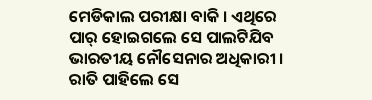ମେଡିକାଲ ପରୀକ୍ଷା ବାକି । ଏଥିରେ ପାର୍ ହୋଇଗଲେ ସେ ପାଲଟିଯିବ ଭାରତୀୟ ନୌସେନାର ଅଧିକାରୀ । ରାତି ପାହିଲେ ସେ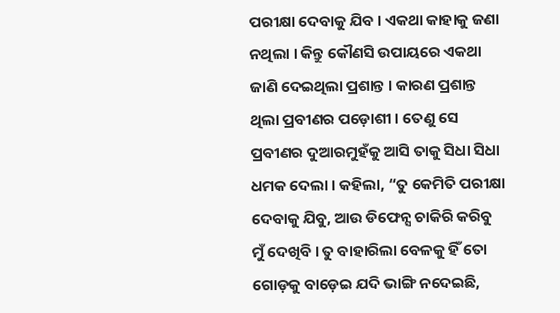ପରୀକ୍ଷା ଦେବାକୁ ଯିବ । ଏକଥା କାହାକୁ ଜଣା ନଥିଲା । କିନ୍ତୁ କୌଣସି ଉପାୟରେ ଏକଥା ଜାଣି ଦେଇଥିଲା ପ୍ରଶାନ୍ତ । କାରଣ ପ୍ରଶାନ୍ତ ଥିଲା ପ୍ରବୀଣର ପଡ଼ୋଶୀ । ତେଣୁ ସେ ପ୍ରବୀଣର ଦୁଆରମୁହଁକୁ ଆସି ତାକୁ ସିଧା ସିଧା ଧମକ ଦେଲା । କହିଲା, “ତୁ କେମିତି ପରୀକ୍ଷା ଦେବାକୁ ଯିବୁ, ଆଉ ଡିଫେନ୍ସ ଚାକିରି କରିବୁ ମୁଁ ଦେଖିବି । ତୁ ବାହାରିଲା ବେଳକୁ ହିଁ ତୋ ଗୋଡ଼କୁ ବାଡ଼େଇ ଯଦି ଭାଙ୍ଗି ନଦେଇଛି,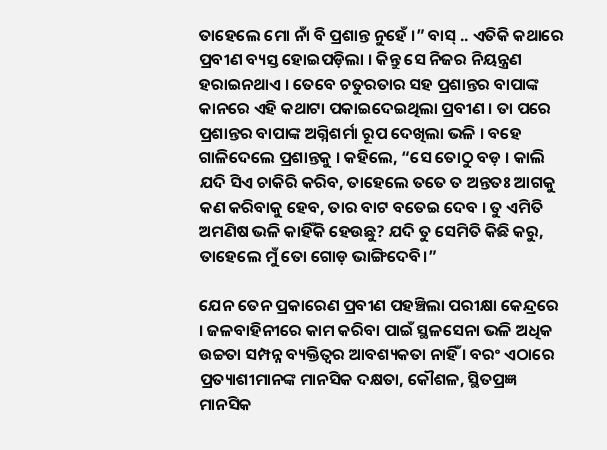ତାହେଲେ ମୋ ନାଁ ବି ପ୍ରଶାନ୍ତ ନୁହେଁ ।” ବାସ୍ .. ଏତିକି କଥାରେ ପ୍ରବୀଣ ବ୍ୟସ୍ତ ହୋଇପଡ଼ିଲା । କିନ୍ତୁ ସେ ନିଜର ନିୟନ୍ତ୍ରଣ ହରାଇନଥାଏ । ତେବେ ଚତୁରତାର ସହ ପ୍ରଶାନ୍ତର ବାପାଙ୍କ କାନରେ ଏହି କଥାଟା ପକାଇଦେଇଥିଲା ପ୍ରବୀଣ । ତା ପରେ ପ୍ରଶାନ୍ତର ବାପାଙ୍କ ଅଗ୍ନିଶର୍ମା ରୂପ ଦେଖିଲା ଭଳି । ବହେ ଗାଳିଦେଲେ ପ୍ରଶାନ୍ତକୁ । କହିଲେ, “ସେ ତୋଠୁ ବଡ଼ । କାଲି ଯଦି ସିଏ ଚାକିରି କରିବ, ତାହେଲେ ତତେ ତ ଅନ୍ତତଃ ଆଗକୁ କଣ କରିବାକୁ ହେବ, ତାର ବାଟ ବତେଇ ଦେବ । ତୁ ଏମିତି ଅମଣିଷ ଭଳି କାହିଁକି ହେଉଛୁ? ଯଦି ତୁ ସେମିତି କିଛି କରୁ, ତାହେଲେ ମୁଁ ତୋ ଗୋଡ଼ ଭାଙ୍ଗିଦେବି।”

ଯେନ ତେନ ପ୍ରକାରେଣ ପ୍ରବୀଣ ପହଞ୍ଚିଲା ପରୀକ୍ଷା କେନ୍ଦ୍ରରେ । ଜଳବାହିନୀରେ କାମ କରିବା ପାଇଁ ସ୍ଥଳସେନା ଭଳି ଅଧିକ ଉଚ୍ଚତା ସମ୍ପନ୍ନ ବ୍ୟକ୍ତିତ୍ୱର ଆବଶ୍ୟକତା ନାହିଁ । ବରଂ ଏଠାରେ ପ୍ରତ୍ୟାଶୀମାନଙ୍କ ମାନସିକ ଦକ୍ଷତା, କୌଶଳ, ସ୍ଥିତପ୍ରଜ୍ଞ ମାନସିକ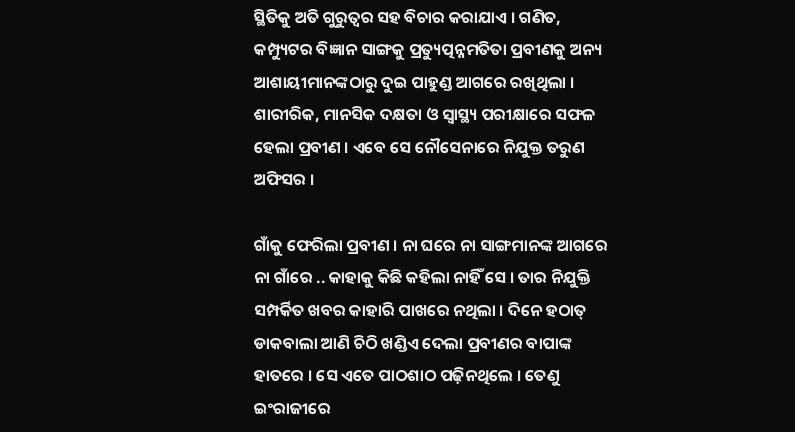ସ୍ଥିତିକୁ ଅତି ଗୁରୁତ୍ୱର ସହ ବିଚାର କରାଯାଏ । ଗଣିତ, କମ୍ପ୍ୟୁଟର ବିଜ୍ଞାନ ସାଙ୍ଗକୁ ପ୍ରତ୍ୟୁତ୍ପନ୍ନମତିତା ପ୍ରବୀଣକୁ ଅନ୍ୟ ଆଶାୟୀମାନଙ୍କଠାରୁ ଦୁଇ ପାହୁଣ୍ଡ ଆଗରେ ରଖିଥିଲା । ଶାରୀରିକ, ମାନସିକ ଦକ୍ଷତା ଓ ସ୍ୱାସ୍ଥ୍ୟ ପରୀକ୍ଷାରେ ସଫଳ ହେଲା ପ୍ରବୀଣ । ଏବେ ସେ ନୌସେନାରେ ନିଯୁକ୍ତ ତରୁଣ ଅଫିସର ।

ଗାଁକୁ ଫେରିଲା ପ୍ରବୀଣ । ନା ଘରେ ନା ସାଙ୍ଗମାନଙ୍କ ଆଗରେ ନା ଗାଁରେ .. କାହାକୁ କିଛି କହିଲା ନାହିଁ ସେ । ତାର ନିଯୁକ୍ତି ସମ୍ପର୍କିତ ଖବର କାହାରି ପାଖରେ ନଥିଲା । ଦିନେ ହଠାତ୍ ଡାକବାଲା ଆଣି ଚିଠି ଖଣ୍ଡିଏ ଦେଲା ପ୍ରବୀଣର ବାପାଙ୍କ ହାତରେ । ସେ ଏତେ ପାଠଶାଠ ପଢ଼ିନଥିଲେ । ତେଣୁ ଇଂରାଜୀରେ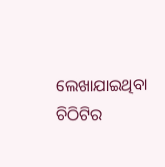ଲେଖାଯାଇଥିବା ଚିଠିଟିର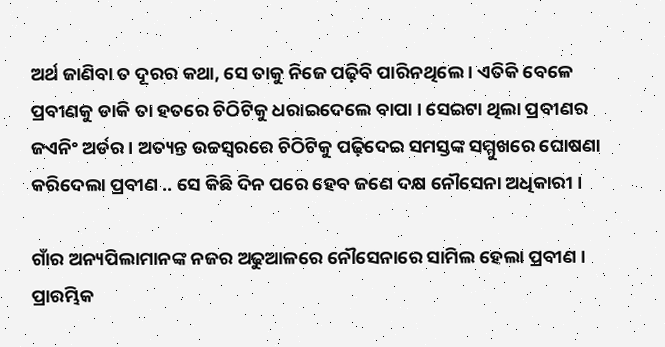ଅର୍ଥ ଜାଣିବା ତ ଦୂରର କଥା, ସେ ତାକୁ ନିଜେ ପଢ଼ିବି ପାରିନଥିଲେ । ଏତିକି ବେଳେ ପ୍ରବୀଣକୁ ଡାକି ତା ହତରେ ଚିଠିଟିକୁ ଧରାଇଦେଲେ ବାପା । ସେଇଟା ଥିଲା ପ୍ରବୀଣର ଜଏନିଂ ଅର୍ଡର । ଅତ୍ୟନ୍ତ ଉଚ୍ଚସ୍ୱରରେ ଚିଠିଟିକୁ ପଢ଼ିଦେଇ ସମସ୍ତଙ୍କ ସମ୍ମୁଖରେ ଘୋଷଣା କରିଦେଲା ପ୍ରବୀଣ .. ସେ କିଛି ଦିନ ପରେ ହେବ ଜଣେ ଦକ୍ଷ ନୌସେନା ଅଧିକାରୀ ।

ଗାଁର ଅନ୍ୟପିଲାମାନଙ୍କ ନଜର ଅଢୁଆଳରେ ନୌସେନାରେ ସାମିଲ ହେଲା ପ୍ରବୀଣ । ପ୍ରାରମ୍ଭିକ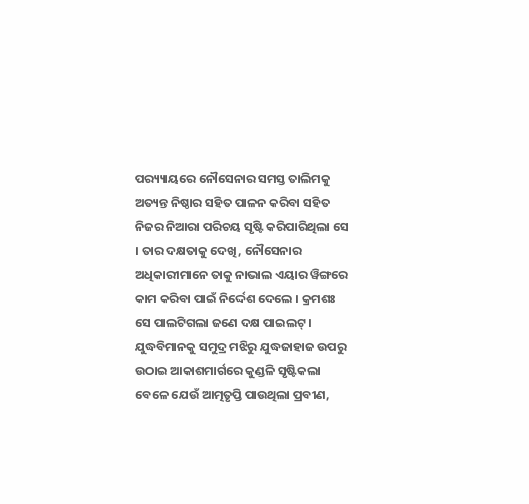ପର‌୍ୟ୍ୟାୟରେ ନୌସେନାର ସମସ୍ତ ତାଲିମକୁ ଅତ୍ୟନ୍ତ ନିଷ୍ଠାର ସହିତ ପାଳନ କରିବା ସହିତ ନିଜର ନିଆରା ପରିଚୟ ସୃଷ୍ଟି କରିପାରିଥିଲା ସେ । ତାର ଦକ୍ଷତାକୁ ଦେଖି, ନୌସେନାର ଅଧିକାରୀମାନେ ତାକୁ ନାଭାଲ ଏୟାର ୱିଙ୍ଗରେ କାମ କରିବା ପାଇଁ ନିର୍ଦ୍ଦେଶ ଦେଲେ । କ୍ରମଶଃ ସେ ପାଲଟିଗଲା ଜଣେ ଦକ୍ଷ ପାଇଲଟ୍ । ଯୁଦ୍ଧବିମାନକୁ ସମୁଦ୍ର ମଝିରୁ ଯୁଦ୍ଧଜାହାଜ ଉପରୁ ଉଠାଇ ଆକାଶମାର୍ଗରେ କୁଣ୍ଡଳି ସୃଷ୍ଟିକଲା ବେଳେ ଯେଉଁ ଆତ୍ମତୃପ୍ତି ପାଉଥିଲା ପ୍ରବୀଣ,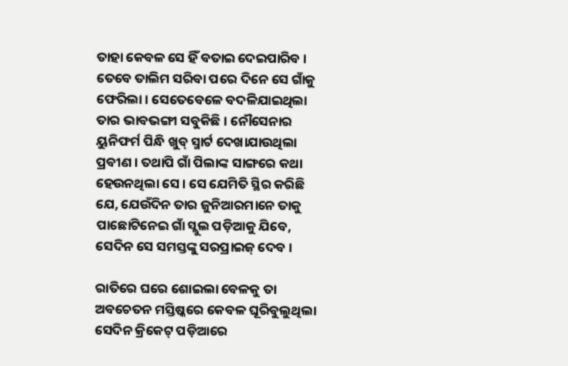ତାହା କେବଳ ସେ ହିଁ ବତାଇ ଦେଇପାରିବ । ତେବେ ତାଲିମ ସରିବା ପରେ ଦିନେ ସେ ଗାଁକୁ ଫେରିଲା । ସେତେବେଳେ ବଦଳିଯାଇଥିଲା ତାର ଭାବଭଙ୍ଗୀ ସବୁକିଛି । ନୌସେନାର ୟୁନିଫର୍ମ ପିନ୍ଧି ଖୁବ୍ ସ୍ମାର୍ଟ ଦେଖାଯାଉଥିଲା ପ୍ରବୀଣ । ତଥାପି ଗାଁ ପିଲାଙ୍କ ସାଙ୍ଗରେ କଥା ହେଉନଥିଲା ସେ । ସେ ଯେମିତି ସ୍ଥିର କରିଛି ଯେ, ଯେଉଁଦିନ ତାର ଜୁନିଆରମାନେ ତାକୁ ପାଛୋଟିନେଇ ଗାଁ ସ୍ଲୁଲ ପଡ଼ିଆକୁ ଯିବେ, ସେଦିନ ସେ ସମସ୍ତଙ୍କୁ ସରପ୍ରାଇଜ୍ ଦେବ।

ରାତିରେ ଘରେ ଶୋଇଲା ବେଳକୁ ତା ଅବଚେତନ ମସ୍ତିଷ୍କରେ କେବଳ ଘୂରିବୁଲୁଥିଲା ସେଦିନ କ୍ରିକେଟ୍ ପଡ଼ିଆରେ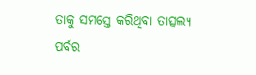ତାକୁ ସମସ୍ତେ କରିଥିବା ତାତ୍ସଲ୍ୟ ପର୍ବର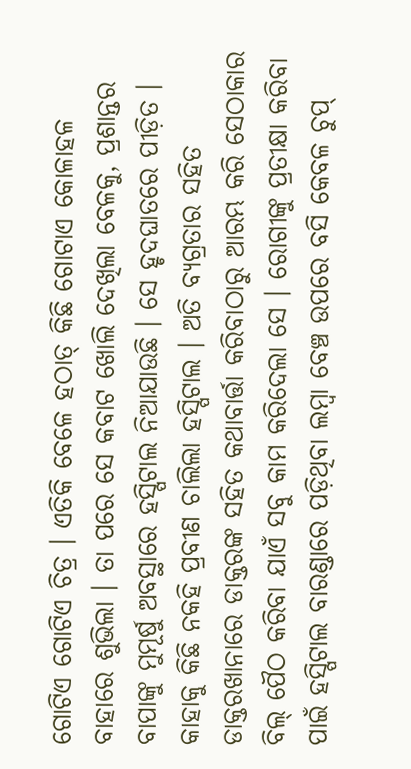ଗୋଟିଏ ଗୋଟିଏ ଚିତ୍ର । ଏତିକି ବେଳେ ହଠାତ୍ କିଛି ଗୋଟାଏ କୋଳାହଳ ବାହାରେ ଶୁଭିଲା । ତା ପରେ ସେ କବାଟ ଖୋଲି ଦେଖିଲା ବେଳକୁ, ପ୍ରଶାନ୍ତର ବାପାଙ୍କୁ ମୁମୂର୍ଷୁ ଅବସ୍ଥାରେ ହସ୍ପିଟାଲ ନିଆଯାଉଛି । ସେ ହୃଦଘାତରେ ପୀଡ଼ିତ । କାହାକୁ କିଛି ନକହି ପ୍ରବୀଣ ଚାଲିଲା ହସ୍ପିଟାଲ । ଅତି ବ୍ୟଗ୍ରତାର ସହିତ ଡାକ୍ତରଖାନାରେ ଡାକ୍ତରଙ୍କ ସହିତ କଥାବାର୍ତ୍ତା କରିବାଠାରୁ ଆରମ୍ଭ କରି ସେଠାକାର ବିଲ୍ ପୈଠ କରିବା ଯାଏଁ ସବୁ କାମ କରିଦେଲା ସେ । ରୋଗୀଙ୍କୁ ପ୍ରତୀକ୍ଷା କରିବା ପାଇଁ ହସ୍ପିଟାଲ ବାରଣ୍ଡାରେ ପଡ଼ିଥିବା ଲମ୍ବା ବେଞ୍ଚ ଉପରେ ବସି କେବଳ ଚୁପ୍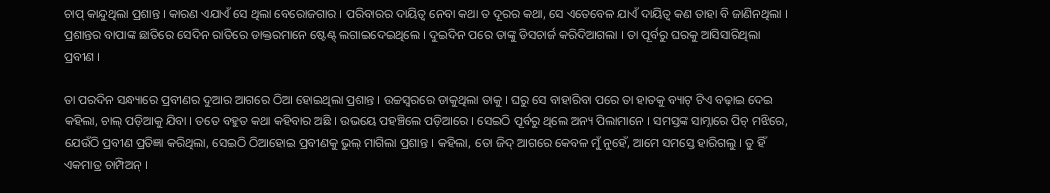ଚାପ୍ କାନ୍ଦୁଥିଲା ପ୍ରଶାନ୍ତ । କାରଣ ଏଯାଏଁ ସେ ଥିଲା ବେରୋଜଗାର । ପରିବାରର ଦାୟିତ୍ୱ ନେବା କଥା ତ ଦୂରର କଥା, ସେ ଏତେବେଳ ଯାଏଁ ଦାୟିତ୍ୱ କଣ ତାହା ବି ଜାଣିନଥିଲା । ପ୍ରଶାନ୍ତର ବାପାଙ୍କ ଛାତିରେ ସେଦିନ ରାତିରେ ଡାକ୍ତରମାନେ ଷ୍ଟେଣ୍ଟ୍ ଲଗାଇଦେଇଥିଲେ । ଦୁଇଦିନ ପରେ ତାଙ୍କୁ ଡିସଚାର୍ଜ କରିଦିଆଗଲା । ତା ପୂର୍ବରୁ ଘରକୁ ଆସିସାରିଥିଲା ପ୍ରବୀଣ ।

ତା ପରଦିନ ସନ୍ଧ୍ୟାରେ ପ୍ରବୀଣର ଦୁଆର ଆଗରେ ଠିଆ ହୋଇଥିଲା ପ୍ରଶାନ୍ତ । ଉଚ୍ଚସ୍ୱରରେ ଡାକୁଥିଲା ତାକୁ । ଘରୁ ସେ ବାହାରିବା ପରେ ତା ହାତକୁ ବ୍ୟାଟ୍ ଟିଏ ବଢ଼ାଇ ଦେଇ କହିଲା, ଚାଲ୍ ପଡ଼ିଆକୁ ଯିବା । ତତେ ବହୁତ କଥା କହିବାର ଅଛି । ଉଭୟେ ପହଞ୍ଚିଲେ ପଡ଼ିଆରେ । ସେଇଠି ପୂର୍ବରୁ ଥିଲେ ଅନ୍ୟ ପିଲାମାନେ । ସମସ୍ତଙ୍କ ସାମ୍ନାରେ ପିଚ୍ ମଝିରେ, ଯେଉଁଠି ପ୍ରବୀଣ ପ୍ରତିଜ୍ଞା କରିଥିଲା, ସେଇଠି ଠିଆହୋଇ ପ୍ରବୀଣକୁ ଭୁଲ୍ ମାଗିଲା ପ୍ରଶାନ୍ତ । କହିଲା, ତୋ ଜିଦ୍ ଆଗରେ କେବଳ ମୁଁ ନୁହେଁ, ଆମେ ସମସ୍ତେ ହାରିଗଲୁ । ତୁ ହିଁ ଏକମାତ୍ର ଚାମ୍ପିଅନ୍ ।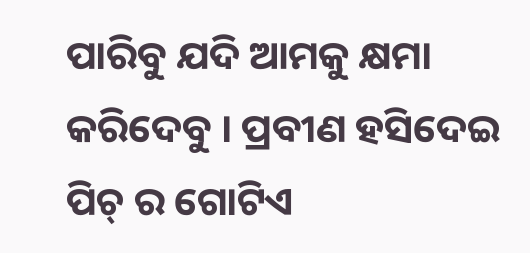ପାରିବୁ ଯଦି ଆମକୁ କ୍ଷମା କରିଦେବୁ । ପ୍ରବୀଣ ହସିଦେଇ ପିଚ୍ ର ଗୋଟିଏ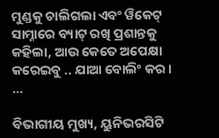ମୁଣ୍ଡକୁ ଚାଲିଗଲା ଏବଂ ୱିକେଟ୍ ସାମ୍ନାରେ ବ୍ୟାଟ୍ ରଖି ପ୍ରଶାନ୍ତକୁ କହିଲା, ଆଉ କେତେ ଅପେକ୍ଷା କରେଇବୁ .. ଯାଆ ବୋଲିଂ କର । …

ବିଭାଗୀୟ ମୁଖ୍ୟ, ୟୁନିଭରସିଟି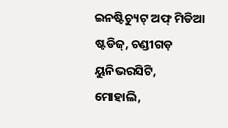ଇନଷ୍ଟିଚ୍ୟୁଟ୍ ଅଫ୍ ମିଡିଆ ଷ୍ଟଡିଜ୍, ଚଣ୍ଡୀଗଡ଼ ୟୁନିଭରସିଟି, ମୋହାଲି,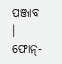ପଞ୍ଜାବ । ଫୋନ୍-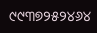୯୯୩୭୨୫୨୪୬୪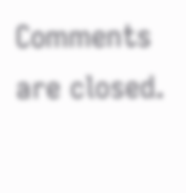Comments are closed.